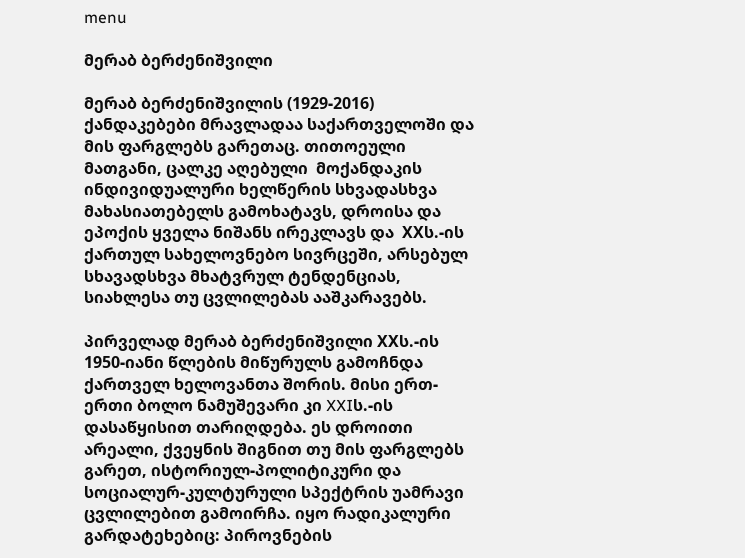menu

მერაბ ბერძენიშვილი

მერაბ ბერძენიშვილის (1929-2016) ქანდაკებები მრავლადაა საქართველოში და მის ფარგლებს გარეთაც. თითოეული მათგანი, ცალკე აღებული  მოქანდაკის ინდივიდუალური ხელწერის სხვადასხვა მახასიათებელს გამოხატავს, დროისა და ეპოქის ყველა ნიშანს ირეკლავს და  XXს.-ის ქართულ სახელოვნებო სივრცეში, არსებულ სხავადსხვა მხატვრულ ტენდენციას, სიახლესა თუ ცვლილებას ააშკარავებს.

პირველად მერაბ ბერძენიშვილი XXს.-ის 1950-იანი წლების მიწურულს გამოჩნდა ქართველ ხელოვანთა შორის. მისი ერთ-ერთი ბოლო ნამუშევარი კი XXIს.-ის დასაწყისით თარიღდება. ეს დროითი არეალი, ქვეყნის შიგნით თუ მის ფარგლებს გარეთ, ისტორიულ-პოლიტიკური და სოციალურ-კულტურული სპექტრის უამრავი ცვლილებით გამოირჩა. იყო რადიკალური გარდატეხებიც: პიროვნების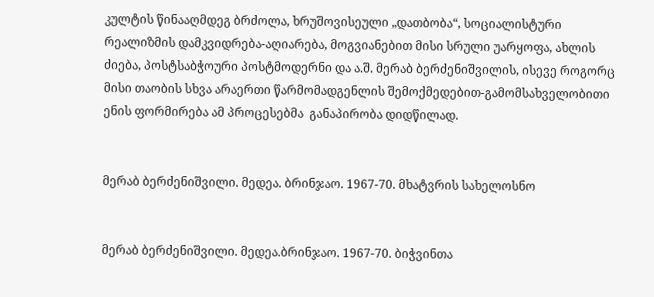კულტის წინააღმდეგ ბრძოლა, ხრუშოვისეული „დათბობა“, სოციალისტური რეალიზმის დამკვიდრება-აღიარება, მოგვიანებით მისი სრული უარყოფა, ახლის ძიება, პოსტსაბჭოური პოსტმოდერნი და ა.შ. მერაბ ბერძენიშვილის, ისევე როგორც მისი თაობის სხვა არაერთი წარმომადგენლის შემოქმედებით-გამომსახველობითი ენის ფორმირება ამ პროცესებმა  განაპირობა დიდწილად.


მერაბ ბერძენიშვილი. მედეა. ბრინჯაო. 1967-70. მხატვრის სახელოსნო


მერაბ ბერძენიშვილი. მედეა.ბრინჯაო. 1967-70. ბიჭვინთა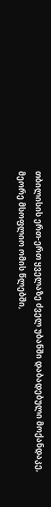თბილისის ერთ-ერთ ყველაზე ძველ უბანში დაბადებული მოქანდაკე, მეორე მსოფლიო ომის წლებში,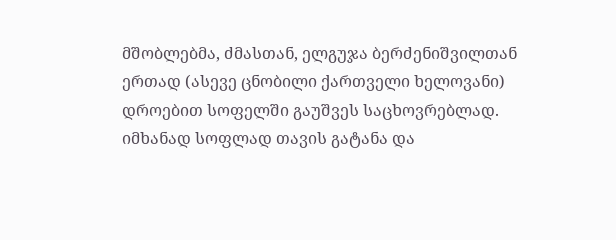მშობლებმა, ძმასთან, ელგუჯა ბერძენიშვილთან ერთად (ასევე ცნობილი ქართველი ხელოვანი) დროებით სოფელში გაუშვეს საცხოვრებლად. იმხანად სოფლად თავის გატანა და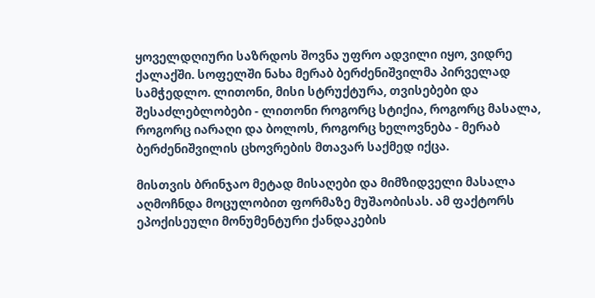ყოველდღიური საზრდოს შოვნა უფრო ადვილი იყო, ვიდრე ქალაქში. სოფელში ნახა მერაბ ბერძენიშვილმა პირველად სამჭედლო. ლითონი, მისი სტრუქტურა, თვისებები და შესაძლებლობები - ლითონი როგორც სტიქია, როგორც მასალა, როგორც იარაღი და ბოლოს, როგორც ხელოვნება - მერაბ ბერძენიშვილის ცხოვრების მთავარ საქმედ იქცა.

მისთვის ბრინჯაო მეტად მისაღები და მიმზიდველი მასალა აღმოჩნდა მოცულობით ფორმაზე მუშაობისას. ამ ფაქტორს ეპოქისეული მონუმენტური ქანდაკების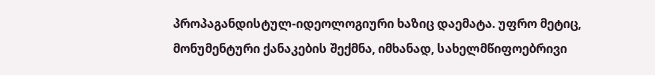პროპაგანდისტულ-იდეოლოგიური ხაზიც დაემატა. უფრო მეტიც,  მონუმენტური ქანაკების შექმნა, იმხანად, სახელმწიფოებრივი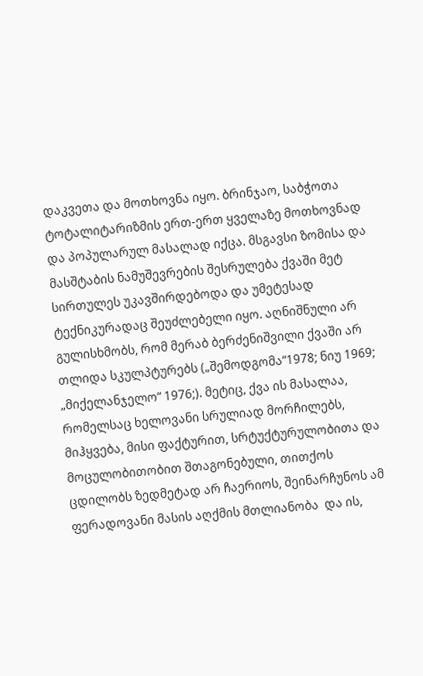დაკვეთა და მოთხოვნა იყო. ბრინჯაო, საბჭოთა ტოტალიტარიზმის ერთ-ერთ ყველაზე მოთხოვნად და პოპულარულ მასალად იქცა. მსგავსი ზომისა და მასშტაბის ნამუშევრების შესრულება ქვაში მეტ სირთულეს უკავშირდებოდა და უმეტესად ტექნიკურადაც შეუძლებელი იყო. აღნიშნული არ გულისხმობს, რომ მერაბ ბერძენიშვილი ქვაში არ თლიდა სკულპტურებს („შემოდგომა“1978; ნიუ 1969; „მიქელანჯელო“ 1976;). მეტიც, ქვა ის მასალაა, რომელსაც ხელოვანი სრულიად მორჩილებს, მიჰყვება, მისი ფაქტურით, სრტუქტურულობითა და მოცულობითობით შთაგონებული, თითქოს ცდილობს ზედმეტად არ ჩაერიოს, შეინარჩუნოს ამ ფერადოვანი მასის აღქმის მთლიანობა  და ის,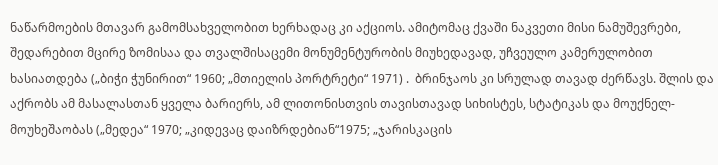ნაწარმოების მთავარ გამომსახველობით ხერხადაც კი აქციოს. ამიტომაც ქვაში ნაკვეთი მისი ნამუშევრები, შედარებით მცირე ზომისაა და თვალშისაცემი მონუმენტურობის მიუხედავად, უჩვეულო კამერულობით ხასიათდება („ბიჭი ჭუნირით“ 1960; „მთიელის პორტრეტი“ 1971) .  ბრინჯაოს კი სრულად თავად ძერწავს. შლის და აქრობს ამ მასალასთან ყველა ბარიერს, ამ ლითონისთვის თავისთავად სიხისტეს, სტატიკას და მოუქნელ-მოუხეშაობას („მედეა“ 1970; „კიდევაც დაიზრდებიან“1975; „ჯარისკაცის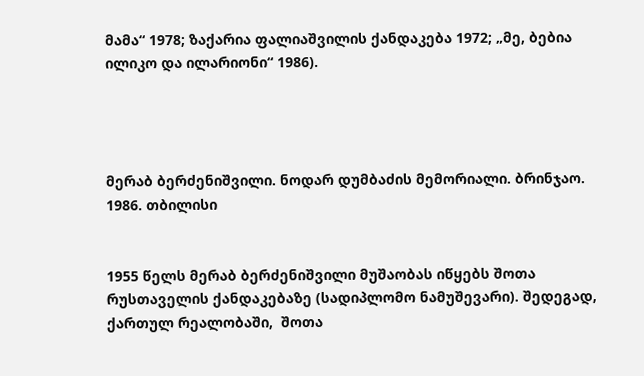მამა“ 1978; ზაქარია ფალიაშვილის ქანდაკება 1972; „მე, ბებია ილიკო და ილარიონი“ 1986).




მერაბ ბერძენიშვილი. ნოდარ დუმბაძის მემორიალი. ბრინჯაო. 1986. თბილისი


1955 წელს მერაბ ბერძენიშვილი მუშაობას იწყებს შოთა რუსთაველის ქანდაკებაზე (სადიპლომო ნამუშევარი). შედეგად, ქართულ რეალობაში,  შოთა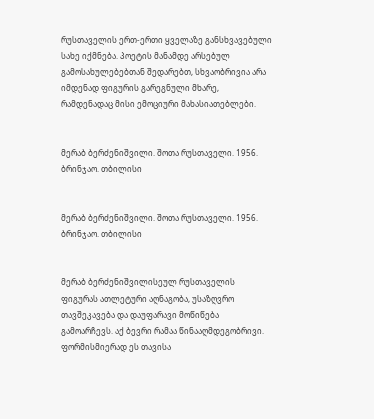რუსთაველის ერთ-ერთი ყველაზე განსხვავებული სახე იქმნება. პოეტის მანამდე არსებულ გამოსახულებებთან შედარებთ, სხვაობრივია არა იმდენად ფიგურის გარეგნული მხარე, რამდენადაც მისი ემოციური მახასიათებლები.


მერაბ ბერძენიშვილი. შოთა რუსთაველი. 1956. ბრინჯაო. თბილისი


მერაბ ბერძენიშვილი. შოთა რუსთაველი. 1956. ბრინჯაო. თბილისი


მერაბ ბერძენიშვილისეულ რუსთაველის ფიგურას ათლეტური აღნაგობა, უსაზღვრო თავშეკავება და დაუფარავი მოწიწება გამოარჩევს. აქ ბევრი რამაა წინააღმდეგობრივი. ფორმისმიერად ეს თავისა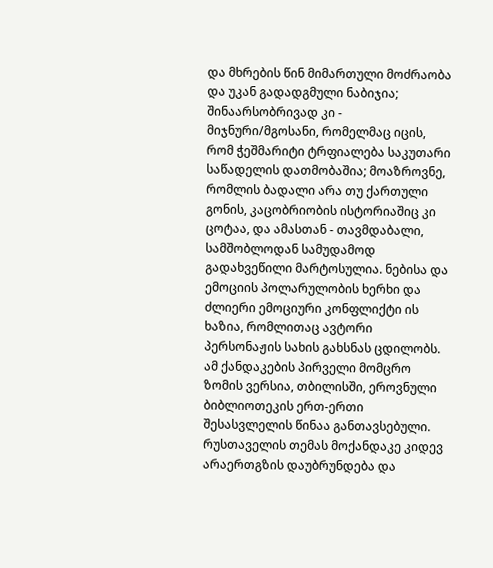და მხრების წინ მიმართული მოძრაობა და უკან გადადგმული ნაბიჯია; შინაარსობრივად კი - მიჯნური/მგოსანი, რომელმაც იცის, რომ ჭეშმარიტი ტრფიალება საკუთარი საწადელის დათმობაშია; მოაზროვნე, რომლის ბადალი არა თუ ქართული გონის, კაცობრიობის ისტორიაშიც კი ცოტაა, და ამასთან - თავმდაბალი, სამშობლოდან სამუდამოდ გადახვეწილი მარტოსულია. ნებისა და ემოციის პოლარულობის ხერხი და ძლიერი ემოციური კონფლიქტი ის ხაზია, რომლითაც ავტორი პერსონაჟის სახის გახსნას ცდილობს. ამ ქანდაკების პირველი მომცრო ზომის ვერსია, თბილისში, ეროვნული ბიბლიოთეკის ერთ-ერთი შესასვლელის წინაა განთავსებული. რუსთაველის თემას მოქანდაკე კიდევ არაერთგზის დაუბრუნდება და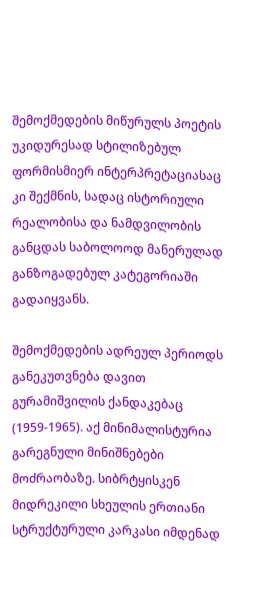შემოქმედების მიწურულს პოეტის უკიდურესად სტილიზებულ ფორმისმიერ ინტერპრეტაციასაც კი შექმნის, სადაც ისტორიული რეალობისა და ნამდვილობის განცდას საბოლოოდ მანერულად განზოგადებულ კატეგორიაში გადაიყვანს.

შემოქმედების ადრეულ პერიოდს განეკუთვნება დავით გურამიშვილის ქანდაკებაც (1959-1965). აქ მინიმალისტურია გარეგნული მინიშნებები მოძრაობაზე. სიბრტყისკენ მიდრეკილი სხეულის ერთიანი სტრუქტურული კარკასი იმდენად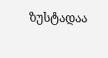ზუსტადაა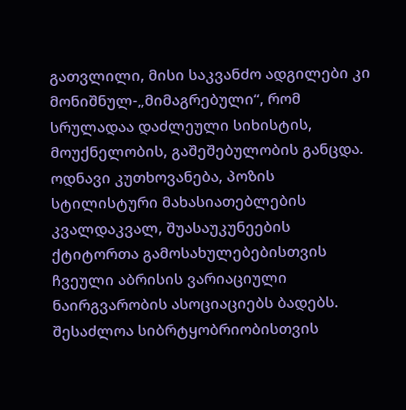გათვლილი, მისი საკვანძო ადგილები კი მონიშნულ-„მიმაგრებული“, რომ სრულადაა დაძლეული სიხისტის, მოუქნელობის, გაშეშებულობის განცდა. ოდნავი კუთხოვანება, პოზის სტილისტური მახასიათებლების კვალდაკვალ, შუასაუკუნეების ქტიტორთა გამოსახულებებისთვის ჩვეული აბრისის ვარიაციული ნაირგვარობის ასოციაციებს ბადებს. შესაძლოა სიბრტყობრიობისთვის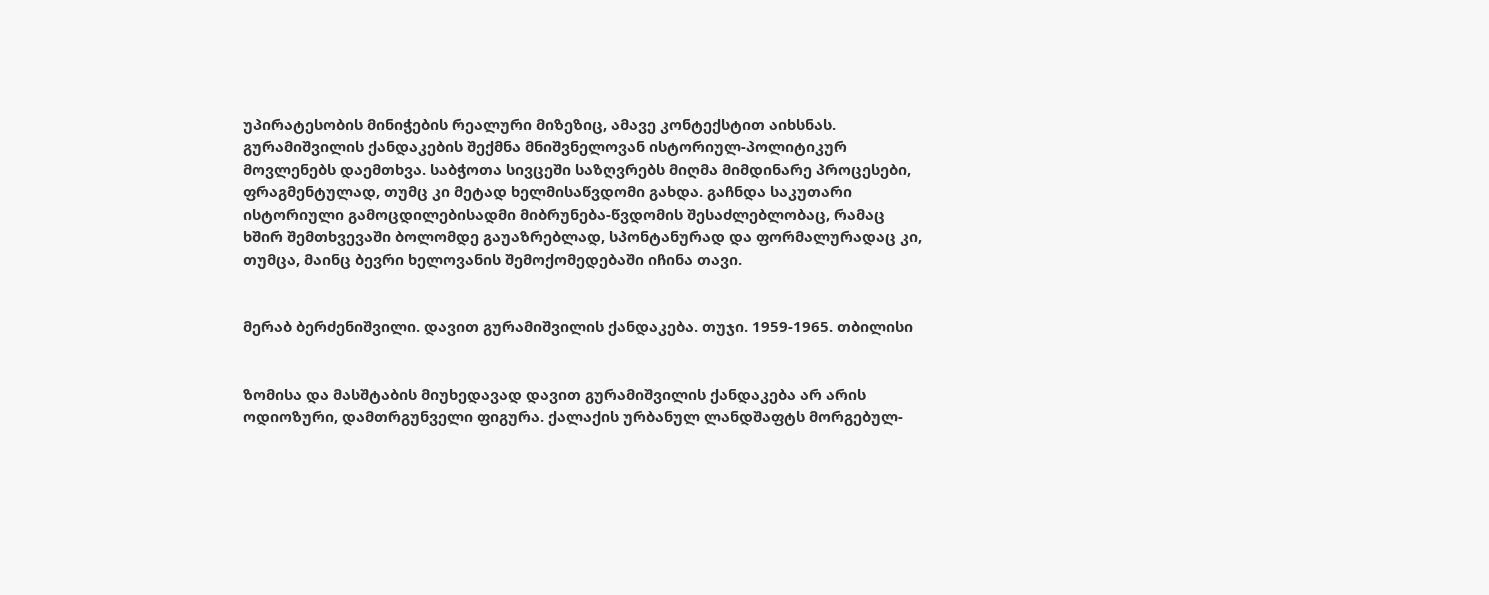უპირატესობის მინიჭების რეალური მიზეზიც, ამავე კონტექსტით აიხსნას. გურამიშვილის ქანდაკების შექმნა მნიშვნელოვან ისტორიულ-პოლიტიკურ მოვლენებს დაემთხვა. საბჭოთა სივცეში საზღვრებს მიღმა მიმდინარე პროცესები, ფრაგმენტულად, თუმც კი მეტად ხელმისაწვდომი გახდა. გაჩნდა საკუთარი ისტორიული გამოცდილებისადმი მიბრუნება-წვდომის შესაძლებლობაც, რამაც ხშირ შემთხვევაში ბოლომდე გაუაზრებლად, სპონტანურად და ფორმალურადაც კი, თუმცა, მაინც ბევრი ხელოვანის შემოქომედებაში იჩინა თავი.


მერაბ ბერძენიშვილი. დავით გურამიშვილის ქანდაკება. თუჯი. 1959-1965. თბილისი


ზომისა და მასშტაბის მიუხედავად დავით გურამიშვილის ქანდაკება არ არის ოდიოზური, დამთრგუნველი ფიგურა. ქალაქის ურბანულ ლანდშაფტს მორგებულ-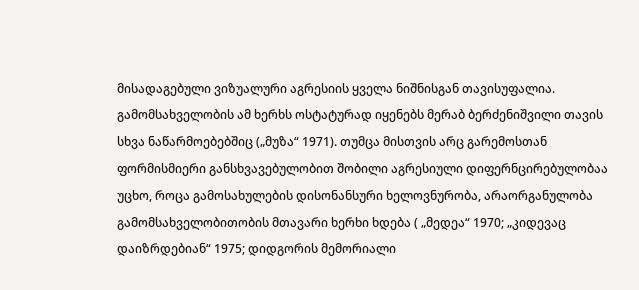მისადაგებული ვიზუალური აგრესიის ყველა ნიშნისგან თავისუფალია. გამომსახველობის ამ ხერხს ოსტატურად იყენებს მერაბ ბერძენიშვილი თავის სხვა ნაწარმოებებშიც („მუზა“ 1971). თუმცა მისთვის არც გარემოსთან ფორმისმიერი განსხვავებულობით შობილი აგრესიული დიფერნცირებულობაა უცხო, როცა გამოსახულების დისონანსური ხელოვნურობა, არაორგანულობა გამომსახველობითობის მთავარი ხერხი ხდება ( „მედეა“ 1970; „კიდევაც დაიზრდებიან“ 1975; დიდგორის მემორიალი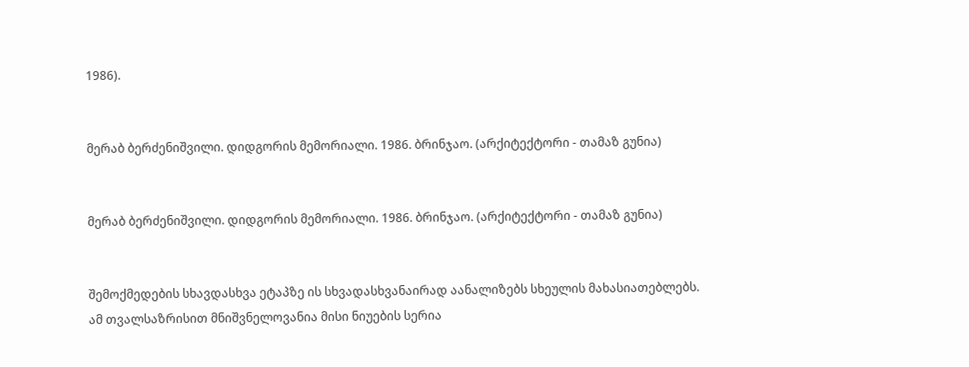1986).


მერაბ ბერძენიშვილი. დიდგორის მემორიალი. 1986. ბრინჯაო. (არქიტექტორი - თამაზ გუნია)


მერაბ ბერძენიშვილი. დიდგორის მემორიალი. 1986. ბრინჯაო. (არქიტექტორი - თამაზ გუნია)


შემოქმედების სხავდასხვა ეტაპზე ის სხვადასხვანაირად აანალიზებს სხეულის მახასიათებლებს. ამ თვალსაზრისით მნიშვნელოვანია მისი ნიუების სერია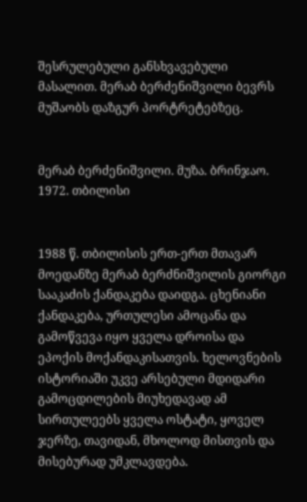შესრულებული განსხვავებული მასალით. მერაბ ბერძენიშვილი ბევრს მუშაობს დაზგურ პორტრეტებზეც.


მერაბ ბერძენიშვილი. მუზა. ბრინჯაო. 1972. თბილისი


1988 წ. თბილისის ერთ-ერთ მთავარ მოედანზე მერაბ ბერძნიშვილის გიორგი სააკაძის ქანდაკება დაიდგა. ცხენიანი ქანდაკება, ურთულესი ამოცანა და გამოწვევა იყო ყველა დროისა და ეპოქის მოქანდაკისათვის. ხელოვნების ისტორიაში უკვე არსებული მდიდარი გამოცდილების მიუხედავად ამ სირთულეებს ყველა ოსტატი, ყოველ ჯერზე, თავიდან, მხოლოდ მისთვის და მისებურად უმკლავდება.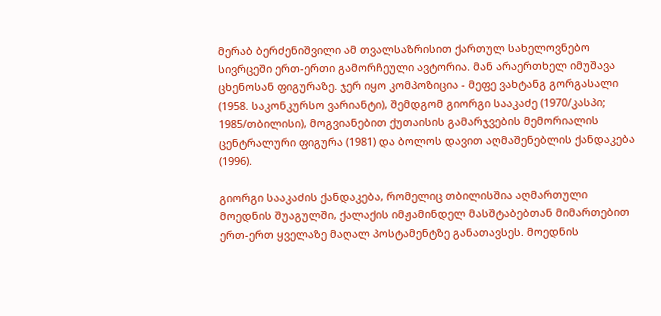მერაბ ბერძენიშვილი ამ თვალსაზრისით ქართულ სახელოვნებო სივრცეში ერთ-ერთი გამორჩეული ავტორია. მან არაერთხელ იმუშავა ცხენოსან ფიგურაზე. ჯერ იყო კომპოზიცია - მეფე ვახტანგ გორგასალი (1958. საკონკურსო ვარიანტი), შემდგომ გიორგი სააკაძე (1970/კასპი; 1985/თბილისი), მოგვიანებით ქუთაისის გამარჯვების მემორიალის ცენტრალური ფიგურა (1981) და ბოლოს დავით აღმაშენებლის ქანდაკება (1996).

გიორგი სააკაძის ქანდაკება, რომელიც თბილისშია აღმართული მოედნის შუაგულში, ქალაქის იმჟამინდელ მასშტაბებთან მიმართებით ერთ-ერთ ყველაზე მაღალ პოსტამენტზე განათავსეს. მოედნის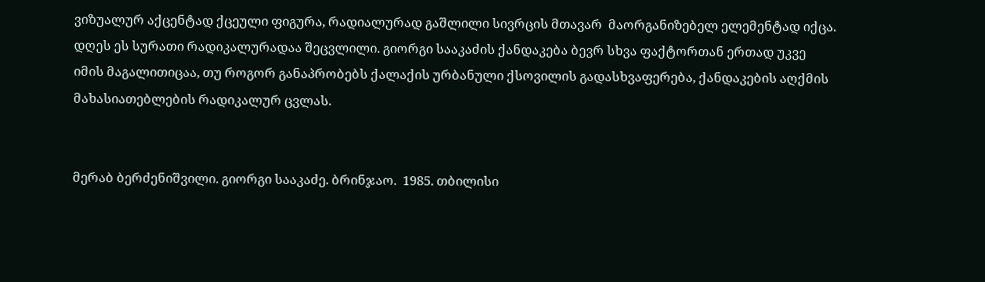ვიზუალურ აქცენტად ქცეული ფიგურა, რადიალურად გაშლილი სივრცის მთავარ  მაორგანიზებელ ელემენტად იქცა. დღეს ეს სურათი რადიკალურადაა შეცვლილი. გიორგი სააკაძის ქანდაკება ბევრ სხვა ფაქტორთან ერთად უკვე იმის მაგალითიცაა, თუ როგორ განაპრობებს ქალაქის ურბანული ქსოვილის გადასხვაფერება, ქანდაკების აღქმის მახასიათებლების რადიკალურ ცვლას.


მერაბ ბერძენიშვილი. გიორგი სააკაძე. ბრინჯაო.  1985. თბილისი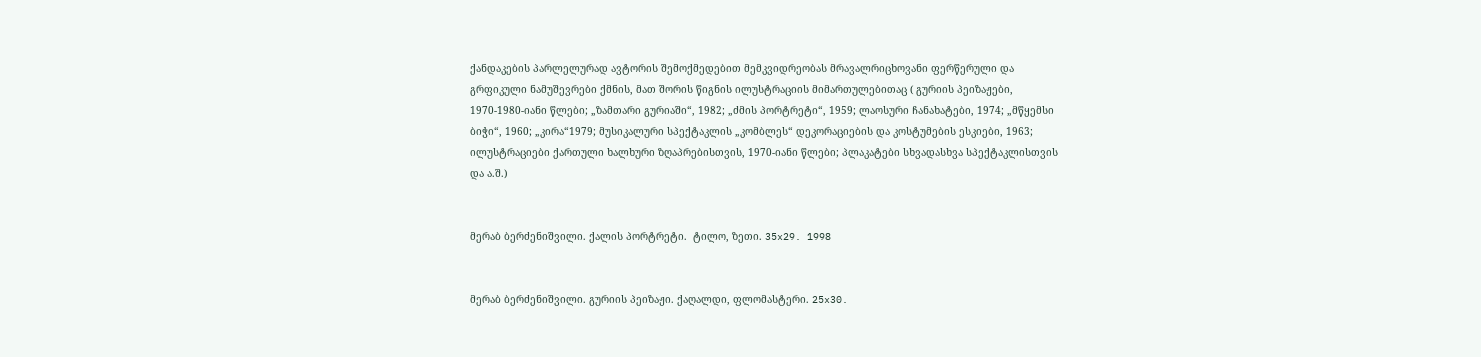ქანდაკების პარლელურად ავტორის შემოქმედებით მემკვიდრეობას მრავალრიცხოვანი ფერწერული და გრფიკული ნამუშევრები ქმნის, მათ შორის წიგნის ილუსტრაციის მიმართულებითაც ( გურიის პეიზაჟები, 1970-1980-იანი წლები; „ზამთარი გურიაში“, 1982; „ძმის პორტრეტი“, 1959; ლაოსური ჩანახატები, 1974; „მწყემსი ბიჭი“, 1960; „კირა“1979; მუსიკალური სპექტაკლის „კომბლეს“ დეკორაციების და კოსტუმების ესკიები, 1963; ილუსტრაციები ქართული ხალხური ზღაპრებისთვის, 1970-იანი წლები; პლაკატები სხვადასხვა სპექტაკლისთვის და ა.შ.)


მერაბ ბერძენიშვილი. ქალის პორტრეტი.  ტილო, ზეთი. 35x29. 1998


მერაბ ბერძენიშვილი. გურიის პეიზაჟი. ქაღალდი, ფლომასტერი. 25x30.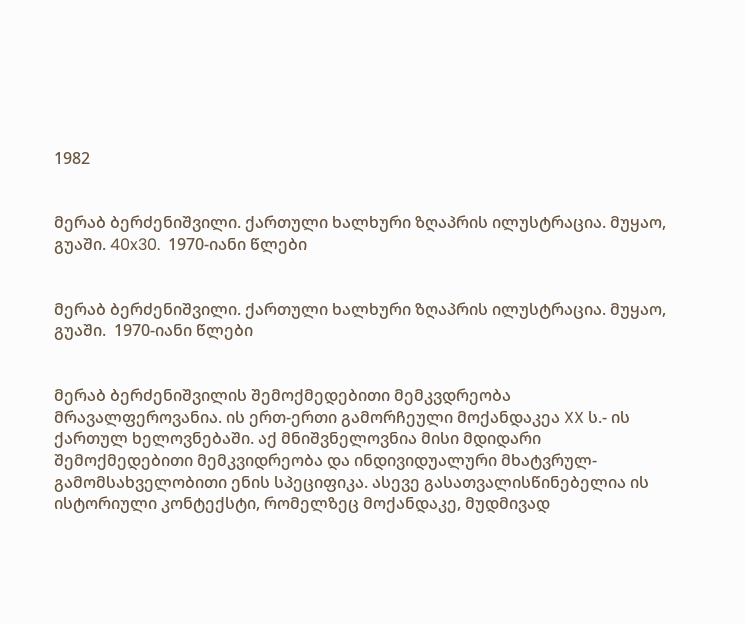1982


მერაბ ბერძენიშვილი. ქართული ხალხური ზღაპრის ილუსტრაცია. მუყაო, გუაში. 40x30.  1970-იანი წლები


მერაბ ბერძენიშვილი. ქართული ხალხური ზღაპრის ილუსტრაცია. მუყაო, გუაში.  1970-იანი წლები


მერაბ ბერძენიშვილის შემოქმედებითი მემკვდრეობა მრავალფეროვანია. ის ერთ-ერთი გამორჩეული მოქანდაკეა XX ს.- ის ქართულ ხელოვნებაში. აქ მნიშვნელოვნია მისი მდიდარი შემოქმედებითი მემკვიდრეობა და ინდივიდუალური მხატვრულ-გამომსახველობითი ენის სპეციფიკა. ასევე გასათვალისწინებელია ის ისტორიული კონტექსტი, რომელზეც მოქანდაკე, მუდმივად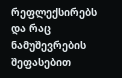რეფლექსირებს და რაც ნამუშევრების შეფასებით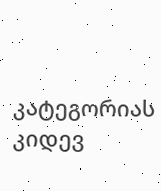კატეგორიას კიდევ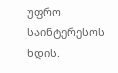უფრო საინტერესოს ხდის.